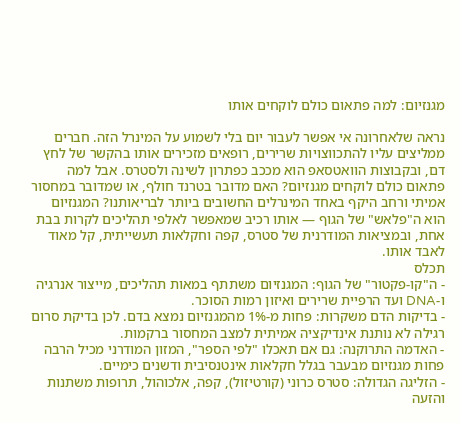מגנזיום: למה פתאום כולם לוקחים אותו

נראה שלאחרונה אי אפשר לעבור יום בלי לשמוע על המינרל הזה. חברים ממליצים עליו להתכווצויות שרירים, רופאים מזכירים אותו בהקשר של לחץ דם, ובקבוצות הוואטסאפ הוא מככב כפתרון לשינה ולסטרס. אבל למה פתאום כולם לוקחים מגנזיום? האם מדובר בטרנד חולף, או שמדובר במחסור אמיתי ורחב היקף באחד המינרלים החשובים ביותר לבריאותנו? המגנזיום הוא ה"פלאש" של הגוף — אותו רכיב שמאפשר לאלפי תהליכים לקרות בבת אחת, ובמציאות המודרנית של סטרס, קפה וחקלאות תעשייתית, קל מאוד לאבד אותו.
תכלס
- ה"קו-פקטור" של הגוף: המגנזיום משתתף במאות תהליכים, מייצור אנרגיה ו-DNA ועד הרפיית שרירים ואיזון רמות הסוכר.
- בדיקות הדם משקרות: פחות מ-1% מהמגנזיום נמצא בדם. לכן בדיקת סרום רגילה לא נותנת אינדיקציה אמיתית למצב המחסור ברקמות.
- האדמה התרוקנה: גם אם תאכלו "לפי הספר", המזון המודרני מכיל הרבה פחות מגנזיום מבעבר בגלל חקלאות אינטנסיבית ודשנים כימיים.
- הזליגה הגדולה: סטרס כרוני (קורטיזול), קפה, אלכוהול, תרופות משתנות והזעה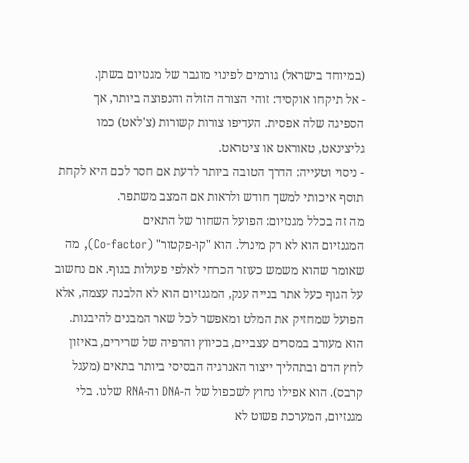(במיוחד בישראל) גורמים לפינוי מוגבר של מגנזיום בשתן.
- אל תיקחו אוקסיד: זוהי הצורה הזולה והנפוצה ביותר, אך הספיגה שלה אפסית. העדיפו צורות קשורות (צ'לאט) כמו גליצינאט, טאוראט או ציטראט.
- ניסוי וטעייה: הדרך הטובה ביותר לדעת אם חסר לכם היא לקחת תוסף איכותי למשך חודש ולראות אם המצב משתפר.
מה זה בכלל מגנזיום: הפועל השחור של התאים
המגנזיום הוא לא רק מינרל. הוא "קו-פקטור" (Co-factor), מה שאומר שהוא משמש כעוזר הכרחי לאלפי פעולות בגוף. אם נחשוב על הגוף כעל אתר בנייה ענק, המגנזיום הוא לא הלבנה עצמה, אלא הפועל שמחזיק את המלט ומאפשר לכל שאר המבנים להיבנות.
הוא מעורב במסרים עצביים, בכיווץ והרפיה של שרירים, באיזון לחץ הדם ובתהליך ייצור האנרגיה הבסיסי ביותר בתאים (מעגל קרבס). הוא אפילו נחוץ לשכפול של ה-DNA וה-RNA שלנו. בלי מגנזיום, המערכת פשוט לא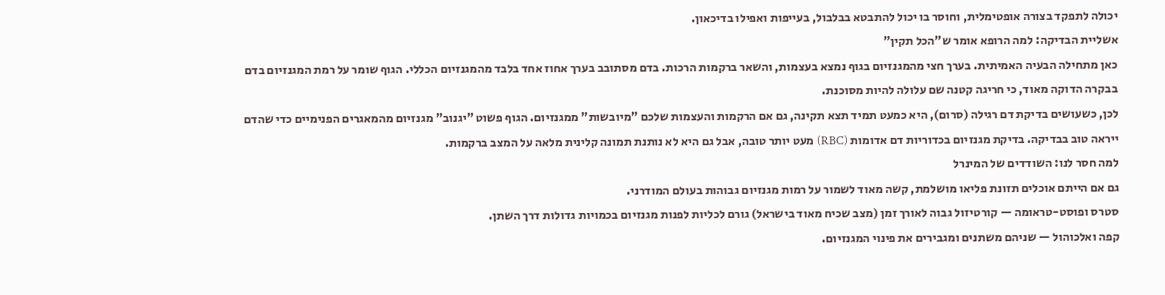יכולה לתפקד בצורה אופטימלית, וחוסר בו יכול להתבטא בבלבול, בעייפות ואפילו בדיכאון.
אשליית הבדיקה: למה הרופא אומר ש"הכל תקין"
כאן מתחילה הבעיה האמיתית. בערך חצי מהמגנזיום בגוף נמצא בעצמות, והשאר ברקמות הרכות. בדם מסתובב בערך אחוז אחד בלבד מהמגנזיום הכללי. הגוף שומר על רמת המגנזיום בדם בבקרה הדוקה מאוד, כי חריגה קטנה שם עלולה להיות מסוכנת.
לכן, כשעושים בדיקת דם רגילה (סרום), היא כמעט תמיד תצא תקינה, גם אם הרקמות והעצמות שלכם "מיובשות" ממגנזיום. הגוף פשוט "יגנוב" מגנזיום מהמאגרים הפנימיים כדי שהדם ייראה טוב בבדיקה. בדיקת מגנזיום בכדוריות דם אדומות (RBC) מעט יותר טובה, אבל גם היא לא נותנת תמונה קלינית מלאה על המצב ברקמות.
למה חסר לנו: השודדים של המינרל
גם אם הייתם אוכלים תזונת פליאו מושלמת, קשה מאוד לשמור על רמות מגנזיום גבוהות בעולם המודרני.
סטרס ופוסט-טראומה — קורטיזול גבוה לאורך זמן (מצב שכיח מאוד בישראל) גורם לכליות לפנות מגנזיום בכמויות גדולות דרך השתן.
קפה ואלכוהול — שניהם משתנים ומגבירים את פינוי המגנזיום.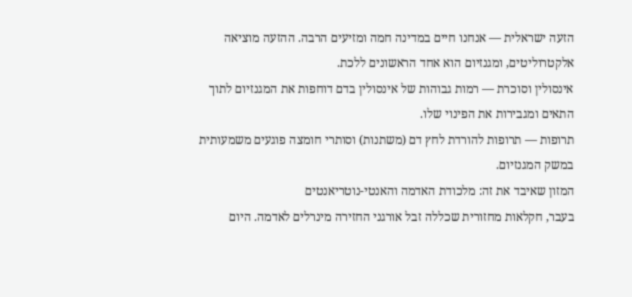הזעה ישראלית — אנחנו חיים במדינה חמה ומזיעים הרבה. ההזעה מוציאה אלקטרוליטים, ומגנזיום הוא אחד הראשונים ללכת.
אינסולין וסוכרת — רמות גבוהות של אינסולין בדם דוחפות את המגנזיום לתוך התאים ומגבירות את הפינוי שלו.
תרופות — תרופות להורדת לחץ דם (משתנות) וסותרי חומצה פוגעים משמעותית במשק המגנזיום.
המזון שאיבד את זה: מלכודת האדמה והאנטי-נוטריאנטים
בעבר, חקלאות מחזורית שכללה זבל אורגני החזירה מינרלים לאדמה. היום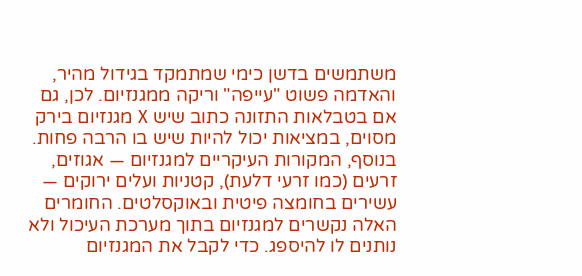משתמשים בדשן כימי שמתמקד בגידול מהיר, והאדמה פשוט "עייפה" וריקה ממגנזיום. לכן, גם אם בטבלאות התזונה כתוב שיש X מגנזיום בירק מסוים, במציאות יכול להיות שיש בו הרבה פחות.
בנוסף, המקורות העיקריים למגנזיום — אגוזים, זרעים (כמו זרעי דלעת), קטניות ועלים ירוקים — עשירים בחומצה פיטית ובאוקסלטים. החומרים האלה נקשרים למגנזיום בתוך מערכת העיכול ולא נותנים לו להיספג. כדי לקבל את המגנזיום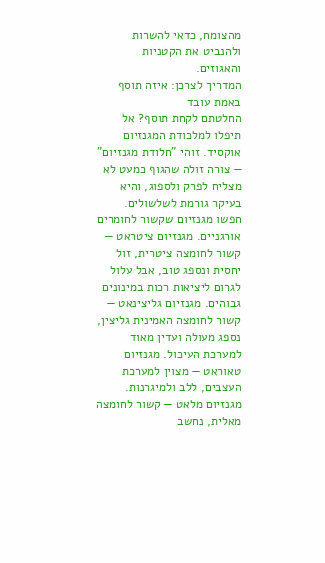מהצומח, כדאי להשרות ולהנביט את הקטניות והאגוזים.
המדריך לצרכן: איזה תוסף באמת עובד
החלטתם לקחת תוסף? אל תיפלו למלכודת המגנזיום אוקסיד. זוהי "חלודת מגנזיום" — צורה זולה שהגוף כמעט לא מצליח לפרק ולספוג, והיא בעיקר גורמת לשלשולים.
חפשו מגנזיום שקשור לחומרים אורגניים. מגנזיום ציטראט — קשור לחומצה ציטרית, זול יחסית ונספג טוב, אבל עלול לגרום ליציאות רכות במינונים גבוהים. מגנזיום גליצינאט — קשור לחומצה האמינית גליצין, נספג מעולה ועדין מאוד למערכת העיכול. מגנזיום טאוראט — מצוין למערכת העצבים, ללב ולמיגרנות. מגנזיום מלאט — קשור לחומצה מאלית, נחשב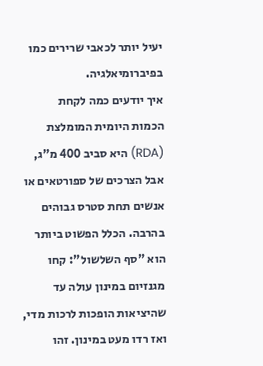יעיל יותר לכאבי שרירים כמו בפיברומיאלגיה.
איך יודעים כמה לקחת
הכמות היומית המומלצת (RDA) היא סביב 400 מ"ג, אבל הצרכים של ספורטאים או אנשים תחת סטרס גבוהים בהרבה. הכלל הפשוט ביותר הוא "סף השלשול": קחו מגנזיום במינון עולה עד שהיציאות הופכות לרכות מדי, ואז רדו מעט במינון. זהו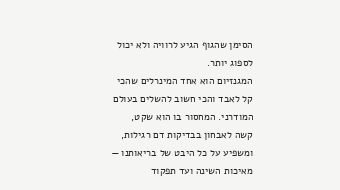הסימן שהגוף הגיע לרוויה ולא יכול לספוג יותר.
המגנזיום הוא אחד המינרלים שהכי קל לאבד והכי חשוב להשלים בעולם המודרני. המחסור בו הוא שקט, קשה לאבחון בבדיקות דם רגילות, ומשפיע על כל היבט של בריאותנו — מאיכות השינה ועד תפקוד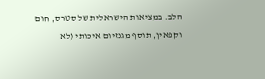הלב. במציאות הישראלית של סטרס, חום וקפאין, תוסף מגנזיום איכותי (לא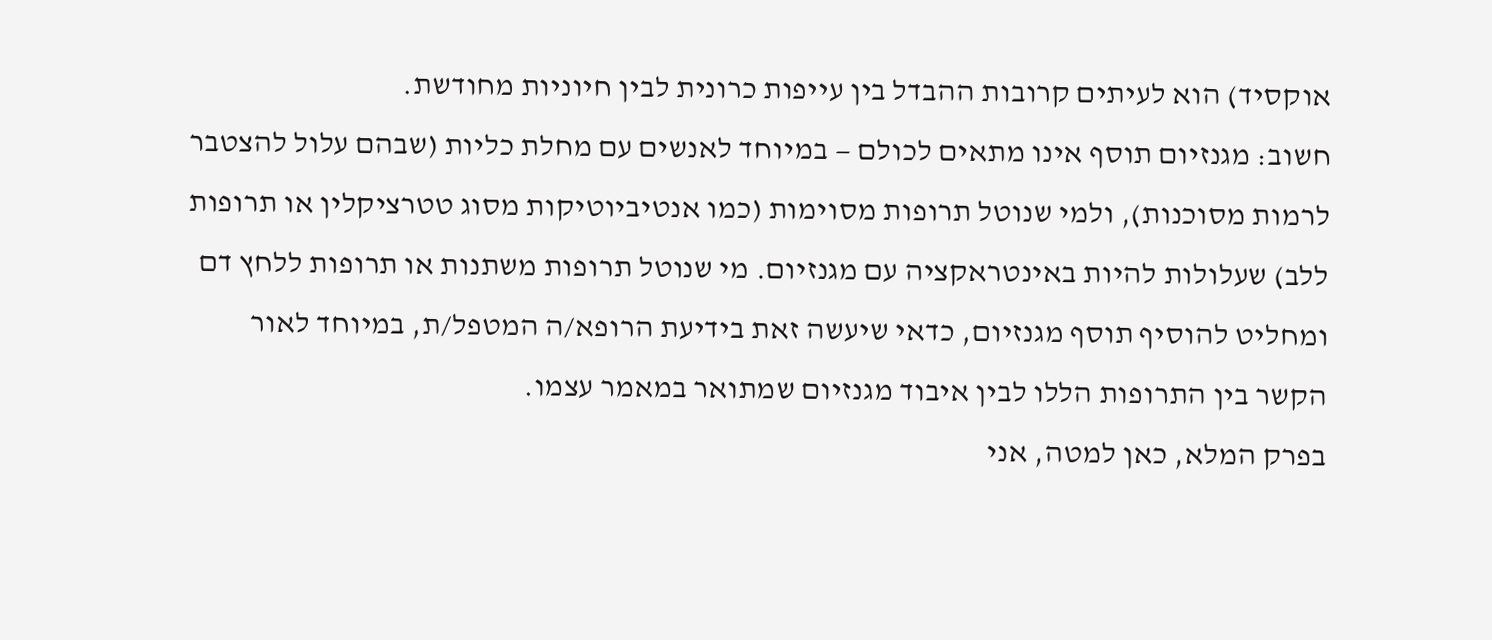אוקסיד) הוא לעיתים קרובות ההבדל בין עייפות כרונית לבין חיוניות מחודשת.
חשוב: מגנזיום תוסף אינו מתאים לכולם — במיוחד לאנשים עם מחלת כליות (שבהם עלול להצטבר לרמות מסוכנות), ולמי שנוטל תרופות מסוימות (כמו אנטיביוטיקות מסוג טטרציקלין או תרופות ללב) שעלולות להיות באינטראקציה עם מגנזיום. מי שנוטל תרופות משתנות או תרופות ללחץ דם ומחליט להוסיף תוסף מגנזיום, כדאי שיעשה זאת בידיעת הרופא/ה המטפל/ת, במיוחד לאור הקשר בין התרופות הללו לבין איבוד מגנזיום שמתואר במאמר עצמו.
בפרק המלא, כאן למטה, אני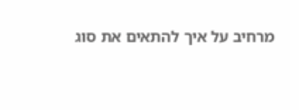מרחיב על איך להתאים את סוג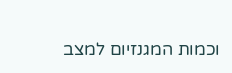וכמות המגנזיום למצב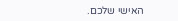האישי שלכם.